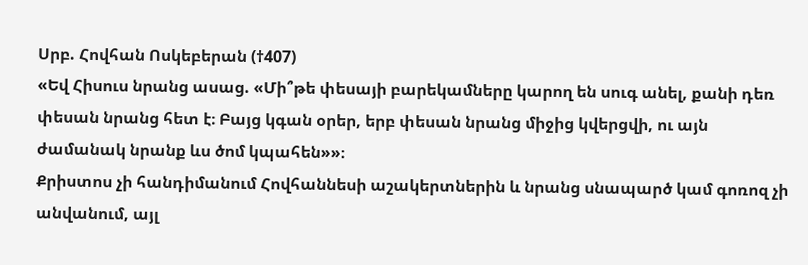Սրբ. Հովհան Ոսկեբերան (†407)
«Եվ Հիսուս նրանց ասաց. «Մի՞թե փեսայի բարեկամները կարող են սուգ անել, քանի դեռ փեսան նրանց հետ է։ Բայց կգան օրեր, երբ փեսան նրանց միջից կվերցվի, ու այն ժամանակ նրանք ևս ծոմ կպահեն»»։
Քրիստոս չի հանդիմանում Հովհաննեսի աշակերտներին և նրանց սնապարծ կամ գոռոզ չի անվանում, այլ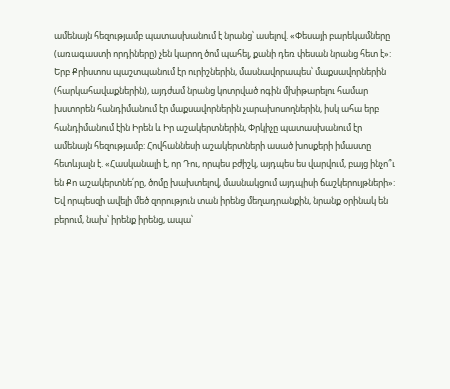ամենայն հեզությամբ պատասխանում է նրանց՝ ասելով. «Փեսայի բարեկամները (առագաստի որդիները) չեն կարող ծոմ պահել, քանի դեռ փեսան նրանց հետ է»: Երբ Քրիստոս պաշտպանում էր ուրիշներին, մասնավորապես՝ մաքսավորներին (հարկահավաքներին), այդժամ նրանց կոտրված ոգին մխիթարելու համար խստորեն հանդիմանում էր մաքսավորներին չարախոսողներին, իսկ ահա երբ հանդիմանում էին Իրեն և Իր աշակերտներին, Փրկիչը պատասխանում էր ամենայն հեզությամբ: Հովհաննեսի աշակերտների ասած խոսքերի իմաստը հետևյալն է. «Հասկանալի է, որ Դու, որպես բժիշկ, այդպես ես վարվում, բայց ինչո՞ւ են Քո աշակերտնե՛րը, ծոմը խախտելով, մասնակցում այդպիսի ճաշկերույթների»: Եվ որպեսզի ավելի մեծ զորություն տան իրենց մեղադրանքին, նրանք օրինակ են բերում, նախ՝ իրենք իրենց, ապա՝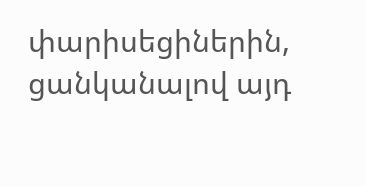փարիսեցիներին, ցանկանալով այդ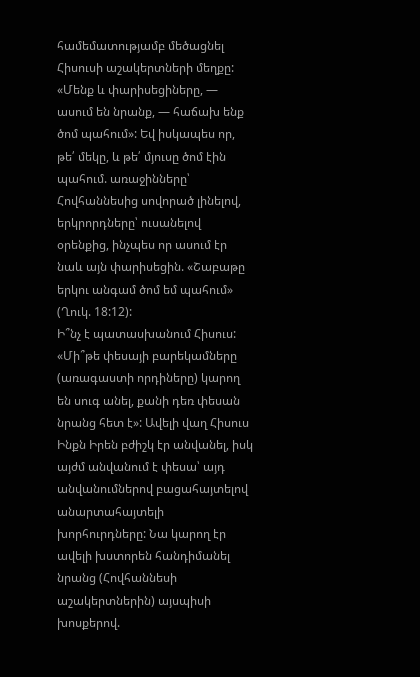համեմատությամբ մեծացնել Հիսուսի աշակերտների մեղքը: «Մենք և փարիսեցիները, — ասում են նրանք, — հաճախ ենք ծոմ պահում»: Եվ իսկապես որ, թե՛ մեկը, և թե՛ մյուսը ծոմ էին պահում. առաջինները՝ Հովհաննեսից սովորած լինելով, երկրորդները՝ ուսանելով օրենքից, ինչպես որ ասում էր նաև այն փարիսեցին. «Շաբաթը երկու անգամ ծոմ եմ պահում» (Ղուկ. 18:12):
Ի՞նչ է պատասխանում Հիսուս: «Մի՞թե փեսայի բարեկամները (առագաստի որդիները) կարող են սուգ անել, քանի դեռ փեսան նրանց հետ է»: Ավելի վաղ Հիսուս Ինքն Իրեն բժիշկ էր անվանել, իսկ այժմ անվանում է փեսա՝ այդ անվանումներով բացահայտելով անարտահայտելի խորհուրդները: Նա կարող էր ավելի խստորեն հանդիմանել նրանց (Հովհաննեսի աշակերտներին) այսպիսի խոսքերով.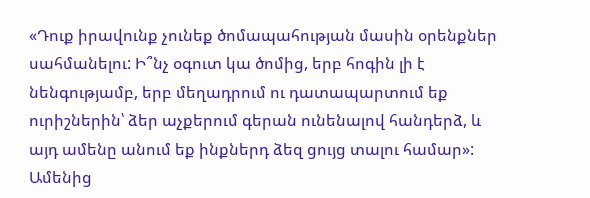«Դուք իրավունք չունեք ծոմապահության մասին օրենքներ սահմանելու: Ի՞նչ օգուտ կա ծոմից, երբ հոգին լի է նենգությամբ, երբ մեղադրում ու դատապարտում եք ուրիշներին՝ ձեր աչքերում գերան ունենալով հանդերձ, և այդ ամենը անում եք ինքներդ ձեզ ցույց տալու համար»:
Ամենից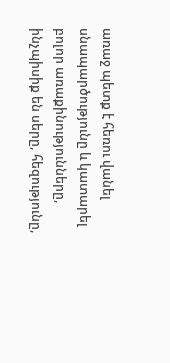առաջ պետք է հեռու վանել սնապարծությունը և կատարել բոլոր առաքինությունները, ինչպիսիք են սերը, հեզությունը,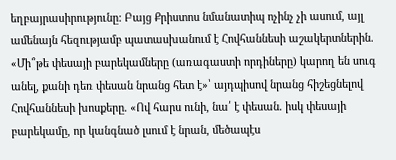եղբայրասիրությունը: Բայց Քրիստոս նմանատիպ ոչինչ չի ասում, այլ ամենայն հեզությամբ պատասխանում է Հովհաննեսի աշակերտներին. «Մի՞թե փեսայի բարեկամները (առագաստի որդիները) կարող են սուգ անել, քանի դեռ փեսան նրանց հետ է»՝ այդպիսով նրանց հիշեցնելով Հովհաննեսի խոսքերը. «Ով հարս ունի, նա՛ է փեսան. իսկ փեսայի բարեկամը, որ կանգնած լսում է նրան, մեծապէս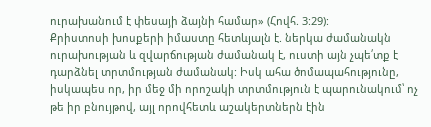ուրախանում է փեսայի ձայնի համար» (Հովհ. 3:29):
Քրիստոսի խոսքերի իմաստը հետևյալն է. ներկա ժամանակն ուրախության և զվարճության ժամանակ է, ուստի այն չպե՛տք է դարձնել տրտմության ժամանակ: Իսկ ահա ծոմապահությունը, իսկապես որ, իր մեջ մի որոշակի տրտմություն է պարունակում՝ ոչ թե իր բնույթով, այլ որովհետև աշակերտներն էին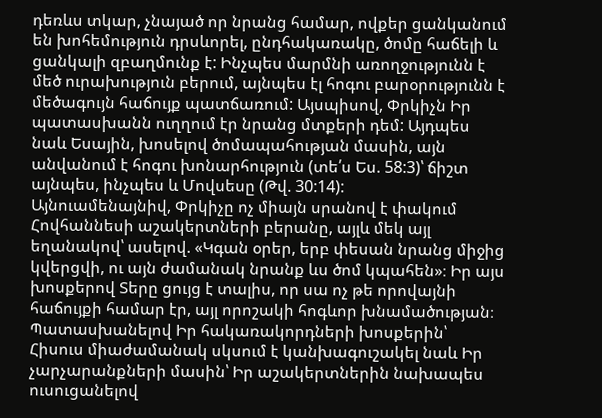դեռևս տկար, չնայած որ նրանց համար, ովքեր ցանկանում են խոհեմություն դրսևորել, ընդհակառակը, ծոմը հաճելի և ցանկալի զբաղմունք է: Ինչպես մարմնի առողջությունն է մեծ ուրախություն բերում, այնպես էլ հոգու բարօրությունն է մեծագույն հաճույք պատճառում: Այսպիսով, Փրկիչն Իր պատասխանն ուղղում էր նրանց մտքերի դեմ: Այդպես նաև Եսային, խոսելով ծոմապահության մասին, այն անվանում է հոգու խոնարհություն (տե՛ս Ես. 58:3)՝ ճիշտ այնպես, ինչպես և Մովսեսը (Թվ. 30:14):
Այնուամենայնիվ, Փրկիչը ոչ միայն սրանով է փակում Հովհաննեսի աշակերտների բերանը, այլև մեկ այլ եղանակով՝ ասելով. «Կգան օրեր, երբ փեսան նրանց միջից կվերցվի, ու այն ժամանակ նրանք ևս ծոմ կպահեն»։ Իր այս խոսքերով Տերը ցույց է տալիս, որ սա ոչ թե որովայնի հաճույքի համար էր, այլ որոշակի հոգևոր խնամածության։ Պատասխանելով Իր հակառակորդների խոսքերին՝ Հիսուս միաժամանակ սկսում է կանխագուշակել նաև Իր չարչարանքների մասին՝ Իր աշակերտներին նախապես ուսուցանելով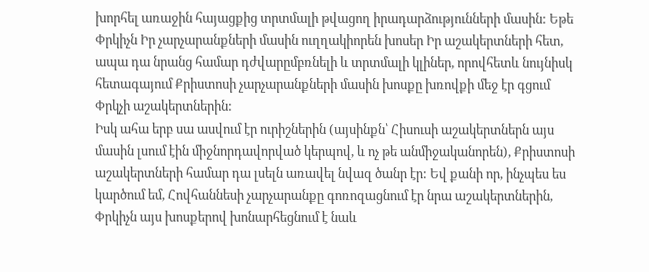խորհել առաջին հայացքից տրտմալի թվացող իրադարձությունների մասին: Եթե Փրկիչն Իր չարչարանքների մասին ուղղակիորեն խոսեր Իր աշակերտների հետ, ապա դա նրանց համար դժվարըմբռնելի և տրտմալի կլիներ, որովհետև նույնիսկ հետագայում Քրիստոսի չարչարանքների մասին խոսքը խռովքի մեջ էր գցում Փրկչի աշակերտներին:
Իսկ ահա երբ սա ասվում էր ուրիշներին (այսինքն՝ Հիսուսի աշակերտներն այս մասին լսում էին միջնորդավորված կերպով, և ոչ թե անմիջականորեն), Քրիստոսի աշակերտների համար դա լսելն առավել նվազ ծանր էր: Եվ քանի որ, ինչպես ես կարծում եմ, Հովհաննեսի չարչարանքը գոռոզացնում էր նրա աշակերտներին, Փրկիչն այս խոսքերով խոնարհեցնում է նաև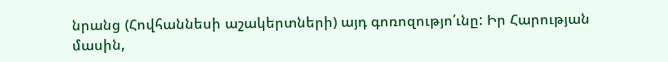նրանց (Հովհաննեսի աշակերտների) այդ գոռոզությո՛ւնը: Իր Հարության մասին,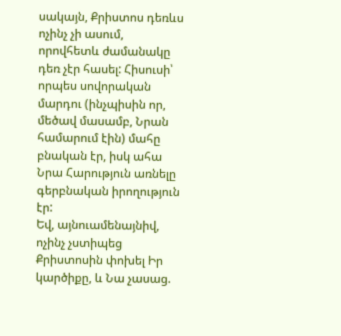սակայն, Քրիստոս դեռևս ոչինչ չի ասում, որովհետև ժամանակը դեռ չէր հասել: Հիսուսի՝ որպես սովորական մարդու (ինչպիսին որ, մեծավ մասամբ, Նրան համարում էին) մահը բնական էր, իսկ ահա Նրա Հարություն առնելը գերբնական իրողություն էր:
Եվ, այնուամենայնիվ, ոչինչ չստիպեց Քրիստոսին փոխել Իր կարծիքը, և Նա չասաց.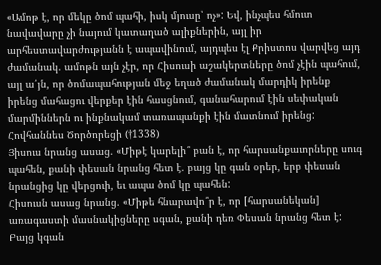«Ամոթ է, որ մեկը ծոմ պահի, իսկ մյուսը՝ ոչ»: Եվ, ինչպես հմուտ նավավարը չի նայում կատաղած ալիքներին, այլ իր արհեստավարժությանն է ապավինում, այդպես էլ Քրիստոս վարվեց այդ ժամանակ. ամոթն այն չէր, որ Հիսուսի աշակերտները ծոմ չէին պահում, այլ ա՛յն, որ ծոմապահության մեջ եղած ժամանակ մարդիկ իրենք իրենց մահացու վերքեր էին հասցնում, գանահարում էին սեփական մարմիններն ու ինքնակամ տառապանքի էին մատնում իրենց:
Հովհաննես Ծործորեցի (†1338)
Յիսուս նրանց ասաց. «Միթէ կարելի՞ բան է, որ հարսանքաւորները սուգ պահեն, քանի փեսան նրանց հետ է. բայց կը գան օրեր, երբ փեսան նրանցից կը վերցուի, եւ ապա ծոմ կը պահեն:
Հիսուսն ասաց նրանց. «Միթե հնարավո՞ր է, որ [հարսանեկան] առագաստի մասնակիցները սգան, քանի դեռ Փեսան նրանց հետ է: Բայց կգան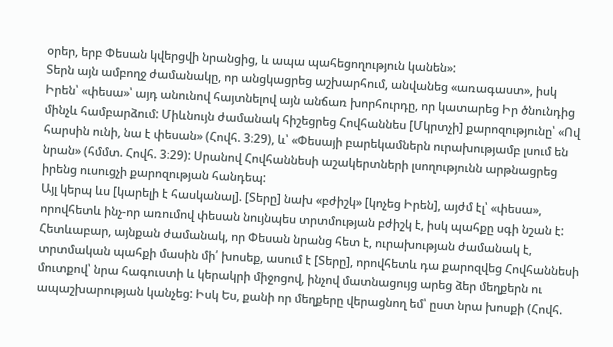օրեր, երբ Փեսան կվերցվի նրանցից, և ապա պահեցողություն կանեն»:
Տերն այն ամբողջ ժամանակը, որ անցկացրեց աշխարհում, անվանեց «առագաստ», իսկ Իրեն՝ «փեսա»՝ այդ անունով հայտնելով այն անճառ խորհուրդը, որ կատարեց Իր ծնունդից մինչև համբարձում: Միևնույն ժամանակ հիշեցրեց Հովհաննես [Մկրտչի] քարոզությունը՝ «Ով հարսին ունի, նա է փեսան» (Հովհ. 3։29), և՝ «Փեսայի բարեկամներն ուրախությամբ լսում են նրան» (հմմտ. Հովհ. 3։29): Սրանով Հովհաննեսի աշակերտների լսողությունն արթնացրեց իրենց ուսուցչի քարոզության հանդեպ:
Այլ կերպ ևս [կարելի է հասկանալ]. [Տերը] նախ «բժիշկ» [կոչեց Իրեն], այժմ էլ՝ «փեսա», որովհետև ինչ-որ առումով փեսան նույնպես տրտմության բժիշկ է, իսկ պահքը սգի նշան է: Հետևաբար, այնքան ժամանակ, որ Փեսան նրանց հետ է, ուրախության ժամանակ է, տրտմական պահքի մասին մի՛ խոսեք, ասում է [Տերը], որովհետև դա քարոզվեց Հովհաննեսի մուտքով՝ նրա հագուստի և կերակրի միջոցով, ինչով մատնացույց արեց ձեր մեղքերն ու ապաշխարության կանչեց: Իսկ Ես, քանի որ մեղքերը վերացնող եմ՝ ըստ նրա խոսքի (Հովհ.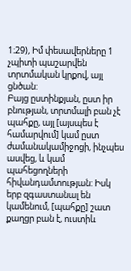1։29), Իմ փեսավերները 1 չպիտի պաշարվեն տրտմական կրքով, այլ ցնծան:
Բայց ըստինքյան, ըստ իր բնության, տրտմալի բան չէ պահքը, այլ [այսպես է համարվում] կամ ըստ ժամանակամիջոցի, ինչպես ասվեց, և կամ պահեցողների հիվանդամտության: Իսկ երբ զգաստանալ են կամենում, [պահքը] շատ քաղցր բան է, ուստիև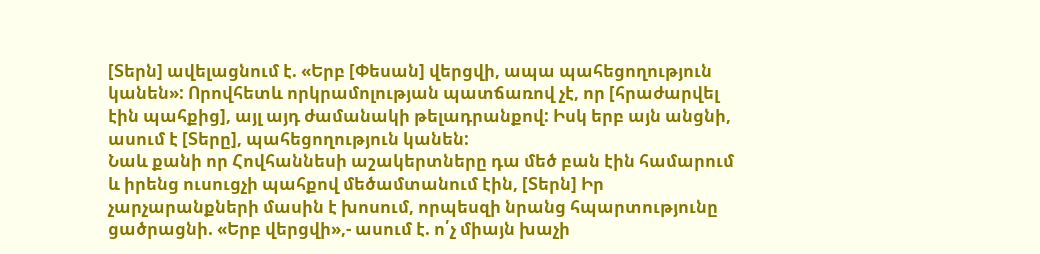[Տերն] ավելացնում է. «Երբ [Փեսան] վերցվի, ապա պահեցողություն կանեն»: Որովհետև որկրամոլության պատճառով չէ, որ [հրաժարվել էին պահքից], այլ այդ ժամանակի թելադրանքով: Իսկ երբ այն անցնի, ասում է [Տերը], պահեցողություն կանեն:
Նաև քանի որ Հովհաննեսի աշակերտները դա մեծ բան էին համարում և իրենց ուսուցչի պահքով մեծամտանում էին, [Տերն] Իր չարչարանքների մասին է խոսում, որպեսզի նրանց հպարտությունը ցածրացնի. «Երբ վերցվի»,- ասում է. ո՛չ միայն խաչի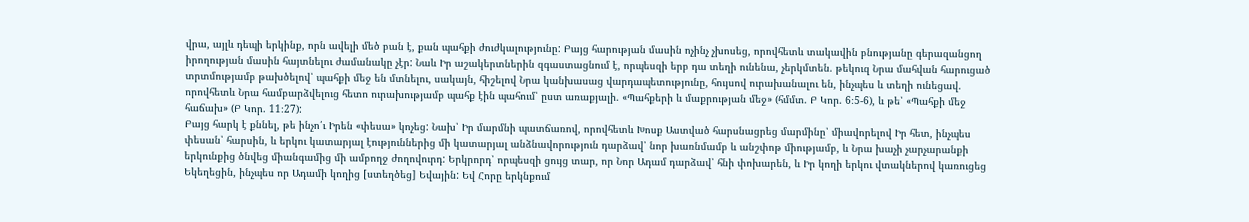վրա, այլև դեպի երկինք, որն ավելի մեծ բան է, քան պահքի ժուժկալությունը: Բայց հարության մասին ոչինչ չխոսեց, որովհետև տակավին բնությանը գերազանցող իրողության մասին հայտնելու ժամանակը չէր: Նաև Իր աշակերտներին զգաստացնում է, որպեսզի երբ դա տեղի ունենա, չերկմտեն. թեկուզ Նրա մահվան հարուցած տրտմությամբ թախծելով՝ պահքի մեջ են մտնելու, սակայն, հիշելով Նրա կանխասաց վարդապետությունը, հույսով ուրախանալու են, ինչպես և տեղի ունեցավ. որովհետև Նրա համբարձվելուց հետո ուրախությամբ պահք էին պահում՝ ըստ առաքյալի. «Պահքերի և մաքրության մեջ» (հմմտ. Բ Կոր. 6։5-6), և թե՝ «Պահքի մեջ հաճախ» (Բ Կոր. 11։27):
Բայց հարկ է քննել, թե ինչո՛ւ Իրեն «փեսա» կոչեց: Նախ՝ Իր մարմնի պատճառով, որովհետև Խոսք Աստված հարսնացրեց մարմինը՝ միավորելով Իր հետ, ինչպես փեսան՝ հարսին, և երկու կատարյալ էություններից մի կատարյալ անձնավորություն դարձավ՝ նոր խառնմամբ և անշփոթ միությամբ, և Նրա խաչի չարչարանքի երկունքից ծնվեց միանգամից մի ամբողջ ժողովուրդ: Երկրորդ՝ որպեսզի ցույց տար, որ Նոր Ադամ դարձավ՝ հնի փոխարեն, և Իր կողի երկու վտակներով կառուցեց Եկեղեցին, ինչպես որ Ադամի կողից [ստեղծեց] Եվային: Եվ Հորը երկնքում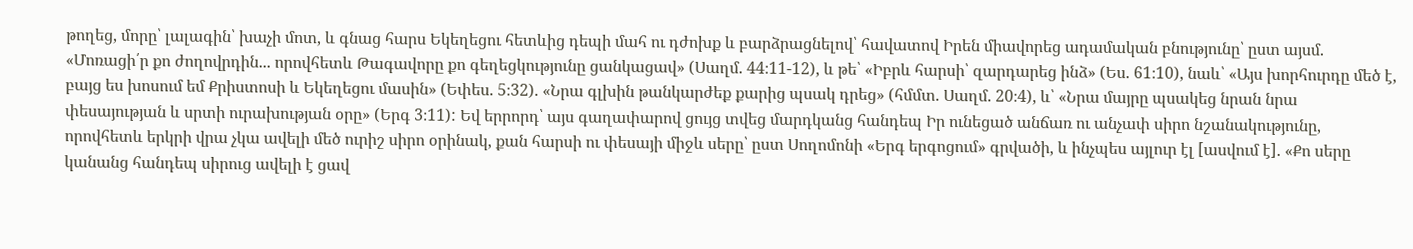թողեց, մորը՝ լալագին՝ խաչի մոտ, և գնաց հարս Եկեղեցու հետևից դեպի մահ ու դժոխք և բարձրացնելով՝ հավատով Իրեն միավորեց ադամական բնությունը՝ ըստ այսմ. «Մոռացի՛ր քո ժողովրդին... որովհետև Թագավորը քո գեղեցկությունը ցանկացավ» (Սաղմ. 44։11-12), և թե՝ «Իբրև հարսի՝ զարդարեց ինձ» (Ես. 61։10), նաև՝ «Այս խորհուրդը մեծ է, բայց ես խոսում եմ Քրիստոսի և Եկեղեցու մասին» (Եփես. 5։32). «Նրա գլխին թանկարժեք քարից պսակ դրեց» (հմմտ. Սաղմ. 20։4), և՝ «Նրա մայրը պսակեց նրան նրա փեսայության և սրտի ուրախության օրը» (Երգ 3։11): Եվ երրորդ՝ այս գաղափարով ցույց տվեց մարդկանց հանդեպ Իր ունեցած անճառ ու անչափ սիրո նշանակությունը, որովհետև երկրի վրա չկա ավելի մեծ ուրիշ սիրո օրինակ, քան հարսի ու փեսայի միջև սերը՝ ըստ Սողոմոնի «Երգ երգոցում» գրվածի, և ինչպես այլուր էլ [ասվում է]. «Քո սերը կանանց հանդեպ սիրուց ավելի է ցավ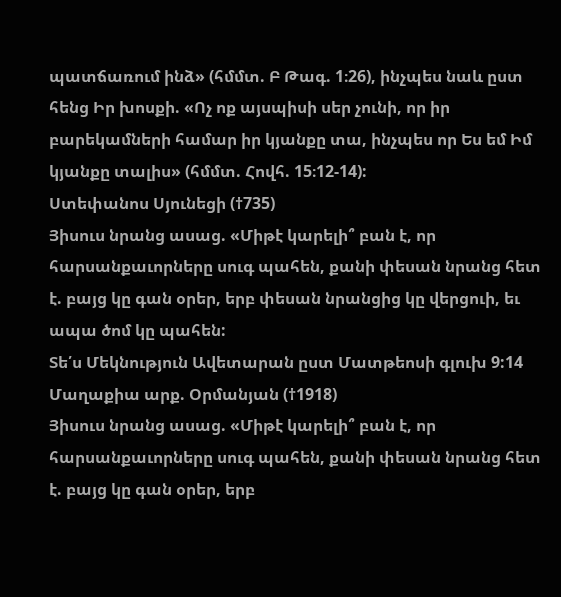պատճառում ինձ» (հմմտ. Բ Թագ. 1։26), ինչպես նաև ըստ հենց Իր խոսքի. «Ոչ ոք այսպիսի սեր չունի, որ իր բարեկամների համար իր կյանքը տա, ինչպես որ Ես եմ Իմ կյանքը տալիս» (հմմտ. Հովհ. 15։12-14):
Ստեփանոս Սյունեցի (†735)
Յիսուս նրանց ասաց. «Միթէ կարելի՞ բան է, որ հարսանքաւորները սուգ պահեն, քանի փեսան նրանց հետ է. բայց կը գան օրեր, երբ փեսան նրանցից կը վերցուի, եւ ապա ծոմ կը պահեն:
Տե՛ս Մեկնություն Ավետարան ըստ Մատթեոսի գլուխ 9:14
Մաղաքիա արք. Օրմանյան (†1918)
Յիսուս նրանց ասաց. «Միթէ կարելի՞ բան է, որ հարսանքաւորները սուգ պահեն, քանի փեսան նրանց հետ է. բայց կը գան օրեր, երբ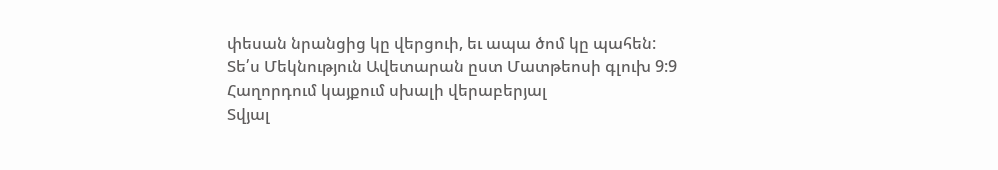փեսան նրանցից կը վերցուի, եւ ապա ծոմ կը պահեն:
Տե՛ս Մեկնություն Ավետարան ըստ Մատթեոսի գլուխ 9:9
Հաղորդում կայքում սխալի վերաբերյալ
Տվյալ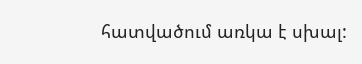հատվածում առկա է սխալ: